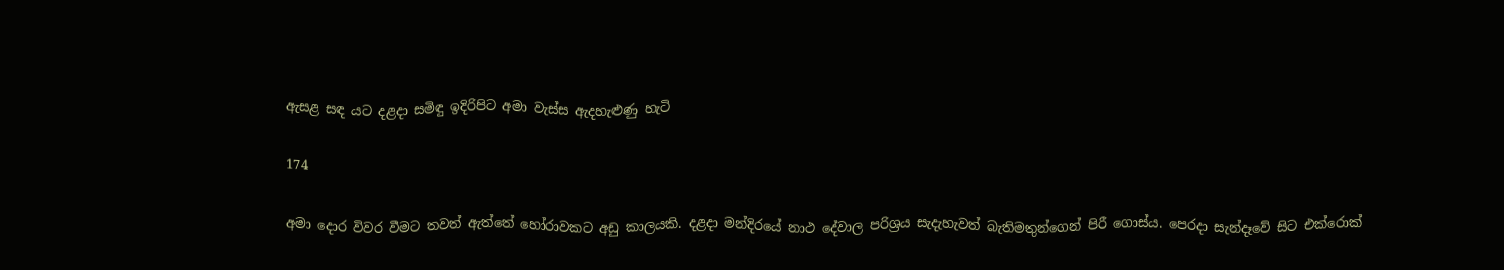ඇසළ සඳ යට දළදා සමිඳු ඉදිරිපිට අමා වැස්ස ඇදහැළුණු හැටි

174

අමා දොර විවර වීමට තවත් ඇත්තේ හෝරාවකට අඩු කාලයකි. දළදා මන්දිරයේ නාථ දේවාල පරිශ්‍රය සැදැහැවත් බැතිමතුන්ගෙන් පිරී ගොස්ය. පෙරදා සැන්දෑවේ සිට එක්රොක්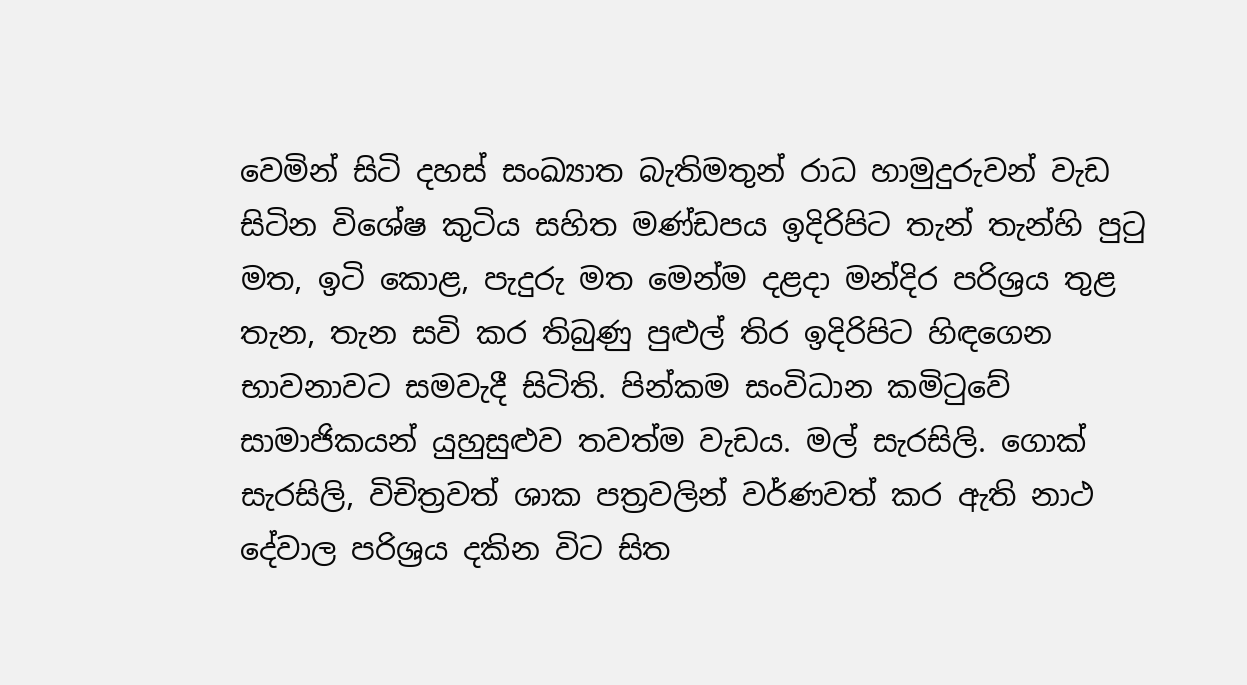වෙමින් සිටි දහස් සංඛ්‍යාත බැතිමතුන් රාධ හාමුදුරුවන් වැඩ සිටින විශේෂ කුටිය සහිත මණ්ඩපය ඉදිරිපිට තැන් තැන්හි පුටු මත, ඉටි කොළ, පැදුරු මත මෙන්ම දළදා මන්දිර පරිශ්‍රය තුළ තැන, තැන සවි කර තිබුණු පුළුල් තිර ඉදිරිපිට හිඳගෙන භාවනාවට සමවැදී සිටිති. පින්කම සංවිධාන කමිටුවේ සාමාජිකයන් යුහුසුළුව තවත්ම වැඩය. මල් සැරසිලි. ගොක් සැරසිලි, විචිත්‍රවත් ශාක පත්‍රවලින් වර්ණවත් කර ඇති නාථ දේවාල පරිශ්‍රය දකින විට සිත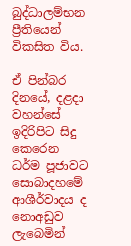බුද්ධාලම්භන ප්‍රීතියෙන් විකසිත විය.

ඒ පින්බර දිනයේ, දළදා වහන්සේ ඉදිරිපිට සිදු කෙරෙන ධර්ම පූජාවට සොබාදහමේ ආශීර්වාදය ද නොඅඩුව ලැබෙමින්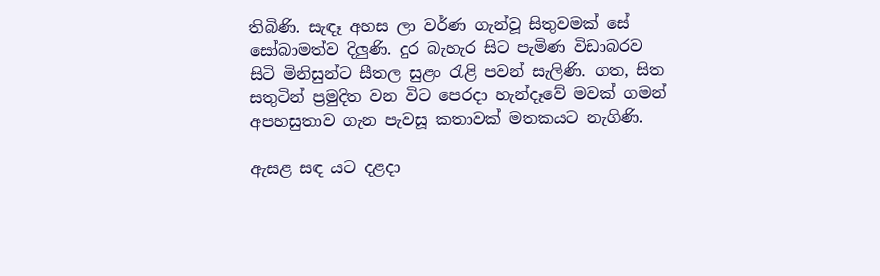තිබිණි. සැඳෑ අහස ලා වර්ණ ගැන්වූ සිතුවමක් සේ සෝබාමත්ව දිලුණි. දුර බැහැර සිට පැමිණ විඩාබරව සිටි මිනිසුන්ට සීතල සුළං රැළි පවන් සැලිණි. ගත, සිත සතුටින් ප්‍රමුදිත වන විට පෙරදා හැන්දෑවේ මවක් ගමන් අපහසුතාව ගැන පැවසූ කතාවක් මතකයට නැගිණි.

ඇසළ සඳ යට දළදා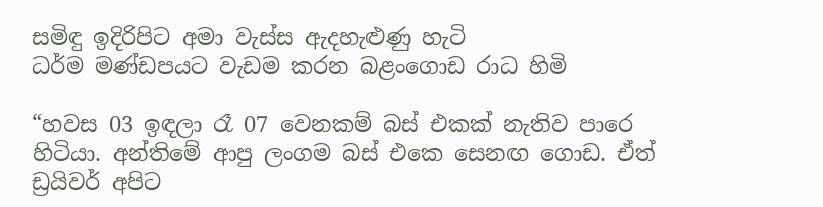සමිඳු ඉදිරිපිට අමා වැස්ස ඇදහැළුණු හැටි
ධර්ම මණ්ඩපයට වැඩම කරන බළංගොඩ රාධ හිමි

“හවස 03 ඉඳලා රෑ 07 වෙනකම් බස් එකක් නැතිව පාරෙ හිටියා. අන්තිමේ ආපු ලංගම බස් එකෙ සෙනඟ ගොඩ. ඒත් ඩ්‍රයිවර් අපිට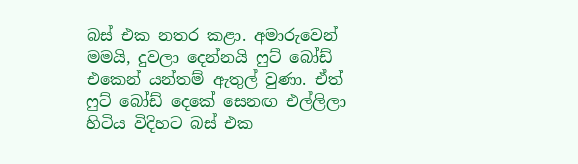බස් එක නතර කළා. අමාරුවෙන් මමයි, දුවලා දෙන්නයි ෆුට් බෝඩ් එකෙන් යන්තම් ඇතුල් වුණා. ඒත් ෆුට් බෝඩ් දෙකේ සෙනඟ එල්ලිලා හිටිය විදිහට බස් එක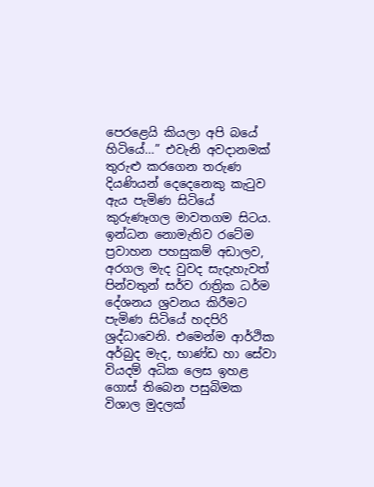පෙරළෙයි කියලා අපි බයේ හිටියේ…” එවැනි අවදානමක් තුරුළු කරගෙන තරුණ දියණියන් දෙදෙනෙකු කැටුව ඇය පැමිණ සිටියේ කුරුණෑගල මාවතගම සිටය. ඉන්ධන නොමැතිව රටේම ප්‍රවාහන පහසුකම් අඩාලව, අරගල මැද වුවද සැදැහැවත් පින්වතුන් සර්ව රාත්‍රික ධර්ම දේශනය ශ්‍රවනය කිරීමට පැමිණ සිටියේ හදපිරි ශ්‍රද්ධාවෙනි. එමෙන්ම ආර්ථික අර්බුද මැද, භාණ්ඩ හා සේවා වියදම් අධික ලෙස ඉහළ ගොස් තිබෙන පසුබිමක විශාල මුදලක්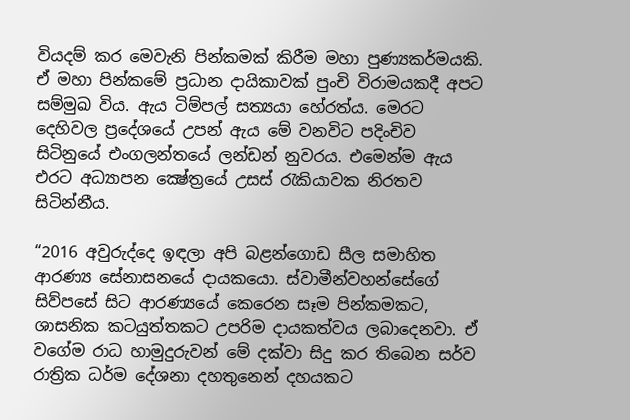වියදම් කර මෙවැනි පින්කමක් කිරීම මහා පුණ්‍යකර්මයකි. ඒ මහා පින්කමේ ප්‍රධාන දායිකාවක් පුංචි විරාමයකදී අපට සම්මුඛ විය. ඇය ටිම්පල් සත්‍යයා හේරත්ය. මෙරට දෙහිවල ප්‍රදේශයේ උපන් ඇය මේ වනවිට පදිංචිව සිටිනුයේ එංගලන්තයේ ලන්ඩන් නුවරය. එමෙන්ම ඇය එරට අධ්‍යාපන ක්‍ෂේත්‍රයේ උසස් රැකියාවක නිරතව සිටින්නීය.

“2016 අවුරුද්දෙ ඉඳලා අපි බළන්ගොඩ සීල සමාහිත ආරණ්‍ය සේනාසනයේ දායකයො. ස්වාමීන්වහන්සේගේ සිව්පසේ සිට ආරණ්‍යයේ කෙරෙන සෑම පින්කමකට, ශාසනික කටයුත්තකට උපරිම දායකත්වය ලබාදෙනවා. ඒ වගේම රාධ හාමුදුරුවන් මේ දක්වා සිදු කර තිබෙන සර්ව රාත්‍රික ධර්ම දේශනා දහතුනෙන් දහයකට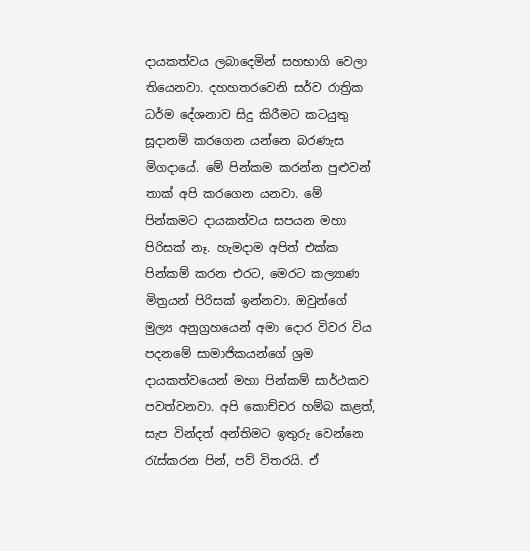දායකත්වය ලබාදෙමින් සහභාගි වෙලා තියෙනවා. දහහතරවෙනි සර්ව රාත්‍රික ධර්ම දේශනාව සිදු කිරීමට කටයුතු සූදානම් කරගෙන යන්නෙ බරණැස මිගදායේ. මේ පින්කම කරන්න පුළුවන් තාක් අපි කරගෙන යනවා. මේ පින්කමට දායකත්වය සපයන මහා පිරිසක් නෑ. හැමදාම අපිත් එක්ක පින්කම් කරන එරට, මෙරට කල්‍යාණ මිත්‍රයන් පිරිසක් ඉන්නවා. ඔවුන්ගේ මුල්‍ය අනුග්‍රහයෙන් අමා දොර විවර විය පදනමේ සාමාජිකයන්ගේ ශ්‍රම දායකත්වයෙන් මහා පින්කම් සාර්ථකව පවත්වනවා. අපි කොච්චර හම්බ කළත්, සැප වින්දත් අන්තිමට ඉතුරු වෙන්නෙ රැස්කරන පින්, පව් විතරයි. ඒ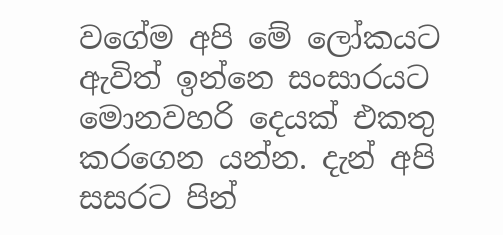වගේම අපි මේ ලෝකයට ඇවිත් ඉන්නෙ සංසාරයට මොනවහරි දෙයක් එකතු කරගෙන යන්න. දැන් අපි සසරට පින්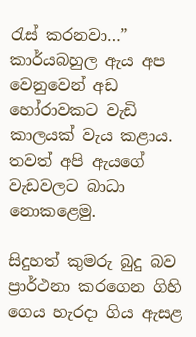රැස් කරනවා…” කාර්යබහුල ඇය අප වෙනුවෙන් අඩ හෝරාවකට වැඩි කාලයක් වැය කළාය. තවත් අපි ඇයගේ වැඩවලට බාධා නොකළෙමු.

සිදුහත් කුමරු බුදු බව ප්‍රාර්ථනා කරගෙන ගිහි ගෙය හැරදා ගිය ඇසළ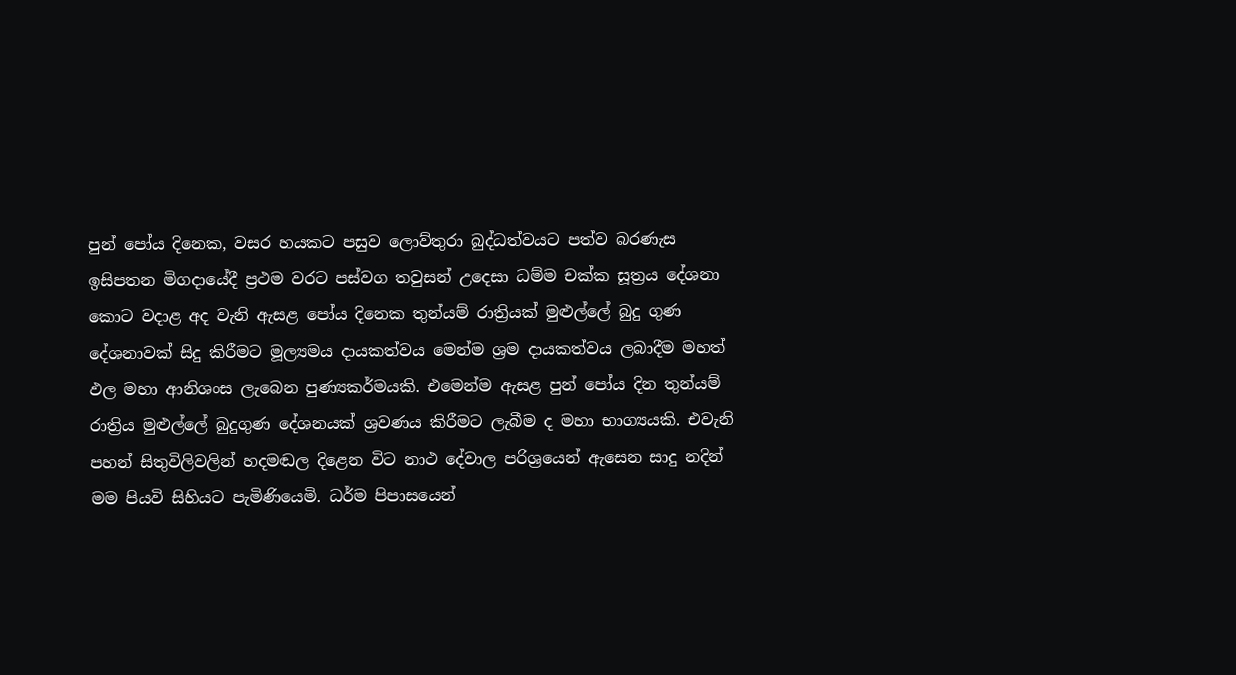පුන් පෝය දිනෙක, වසර හයකට පසුව ලොව්තුරා බුද්ධත්වයට පත්ව බරණැස ඉසිපතන මිගදායේදී ප්‍රථම වරට පස්වග තවුසන් උදෙසා ධම්ම චක්ක සූත්‍රය දේශනා කොට වදාළ අද වැනි ඇසළ පෝය දිනෙක තුන්යම් රාත්‍රියක් මුළුල්ලේ බුදු ගුණ දේශනාවක් සිදු කිරීමට මූල්‍යමය දායකත්වය මෙන්ම ශ්‍රම දායකත්වය ලබාදීම මහත් ඵල මහා ආනිශංස ලැබෙන පුණ්‍යකර්මයකි. එමෙන්ම ඇසළ පුන් පෝය දින තුන්යම් රාත්‍රිය මුළුල්ලේ බුදුගුණ දේශනයක් ශ්‍රවණය කිරීමට ලැබීම ද මහා භාග්‍යයකි. එවැනි පහන් සිතුවිලිවලින් හදමඬල දිළෙන විට නාථ දේවාල පරිශ්‍රයෙන් ඇසෙන සාදු නදින් මම පියවි සිහියට පැමිණියෙමි. ධර්ම පිපාසයෙන්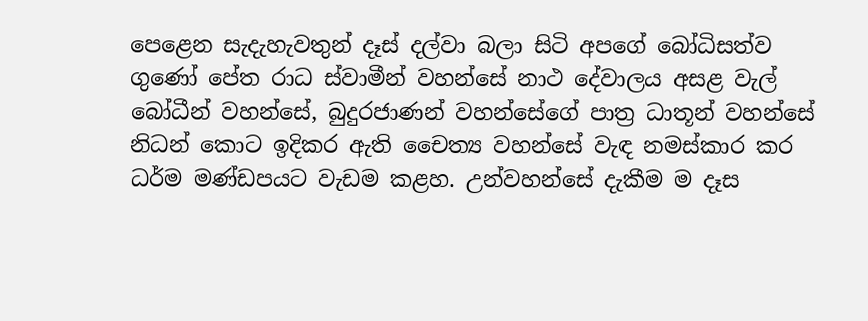පෙළෙන සැදැහැවතුන් දෑස් දල්වා බලා සිටි අපගේ බෝධිසත්ව ගුණෝ පේත රාධ ස්වාමීන් වහන්සේ නාථ දේවාලය අසළ වැල් බෝධීන් වහන්සේ, බුදුරජාණන් වහන්සේගේ පාත්‍ර ධාතූන් වහන්සේ නිධන් කොට ඉදිකර ඇති චෛත්‍ය වහන්සේ වැඳ නමස්කාර කර ධර්ම මණ්ඩපයට වැඩම කළහ. උන්වහන්සේ දැකීම ම දෑස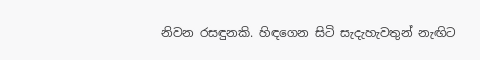නිවන රසඳුනකි. හිඳගෙන සිටි සැදැහැවතුන් නැඟිට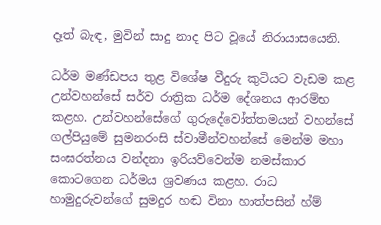දෑත් බැඳ, මුවින් සාදු නාද පිට වූයේ නිරායාසයෙනි.

ධර්ම මණ්ඩපය තුළ විශේෂ වීදුරු කුටියට වැඩම කළ උන්වහන්සේ සර්ව රාත්‍රික ධර්ම දේශනය ආරම්භ කළහ. උන්වහන්සේගේ ගුරුදේවෝත්තමයන් වහන්සේ ගල්පියුමේ සුමනරංසි ස්වාමීන්වහන්සේ මෙන්ම මහා සංඝරත්නය වන්දනා ඉරියව්වෙන්ම නමස්කාර කොටගෙන ධර්මය ශ්‍රවණය කළහ. රාධ හාමුදුරුවන්ගේ සුමදුර හඬ විනා හාත්පසින් හ්ම්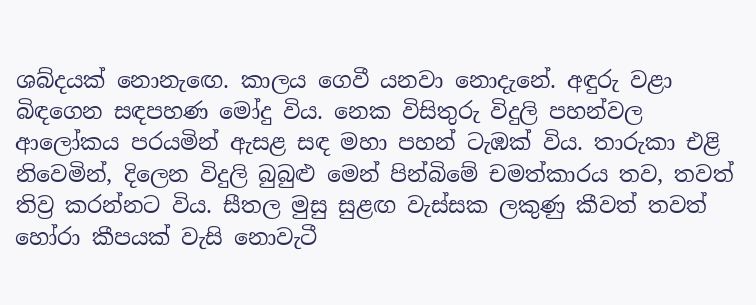ශබ්දයක් නොනැඟෙ. කාලය ගෙවී යනවා නොදැනේ. අඳුරු වළා බිඳගෙන සඳපහණ මෝදු විය. නෙක විසිතුරු විදුලි පහන්වල ආලෝකය පරයමින් ඇසළ සඳ මහා පහන් ටැඹක් විය. තාරුකා එළි නිවෙමින්, දිලෙන විදුලි බුබුළු මෙන් පින්බිමේ චමත්කාරය තව, තවත් තිව්‍ර කරන්නට විය. සීතල මුසු සුළඟ වැස්සක ලකුණු කීවත් තවත් හෝරා කීපයක් වැසි නොවැටී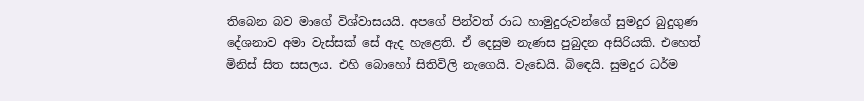තිබෙන බව මාගේ විශ්වාසයයි. අපගේ පින්වත් රාධ හාමුදුරුවන්ගේ සුමදුර බුදුගුණ දේශනාව අමා වැස්සක් සේ ඇද හැළෙති. ඒ දෙසුම නැණස පුබුදන අසිරියකි. එහෙත් මිනිස් සිත සසලය. එහි බොහෝ සිතිවිලි නැගෙයි. වැඩෙයි. බිඳෙයි. සුමදුර ධර්ම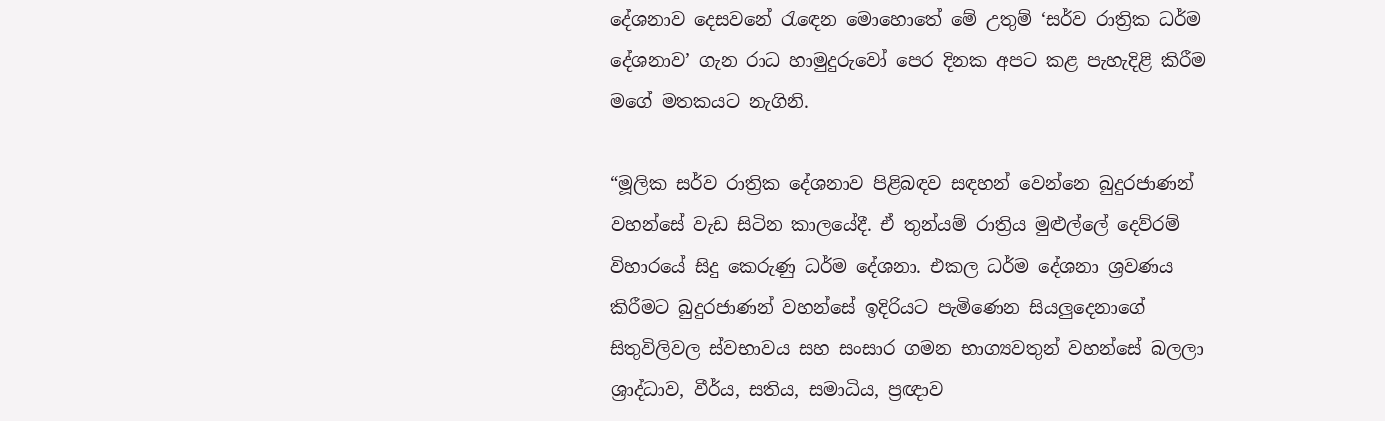දේශනාව දෙසවනේ රැඳෙන මොහොතේ මේ උතුම් ‘සර්ව රාත්‍රික ධර්ම දේශනාව’ ගැන රාධ හාමුදුරුවෝ පෙර දිනක අපට කළ පැහැදිළි කිරීම මගේ මතකයට නැගිනි.

“මූලික සර්ව රාත්‍රික දේශනාව පිළිබඳව සඳහන් වෙන්නෙ බුදුරජාණන් වහන්සේ වැඩ සිටින කාලයේදී. ඒ තුන්යම් රාත්‍රිය මුළුල්ලේ දෙව්රම් විහාරයේ සිදු කෙරුණු ධර්ම දේශනා. එකල ධර්ම දේශනා ශ්‍රවණය කිරීමට බුදුරජාණන් වහන්සේ ඉදිරියට පැමිණෙන සියලුදෙනාගේ සිතුවිලිවල ස්වභාවය සහ සංසාර ගමන භාග්‍යවතුන් වහන්සේ බලලා ශ්‍රාද්ධාව, වීර්ය, සතිය, සමාධිය, ප්‍රඥාව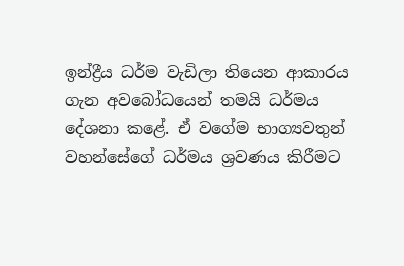ඉන්ද්‍රීය ධර්ම වැඩිලා තියෙන ආකාරය ගැන අවබෝධයෙන් තමයි ධර්මය දේශනා කළේ. ඒ වගේම භාග්‍යවතුන් වහන්සේගේ ධර්මය ශ්‍රවණය කිරීමට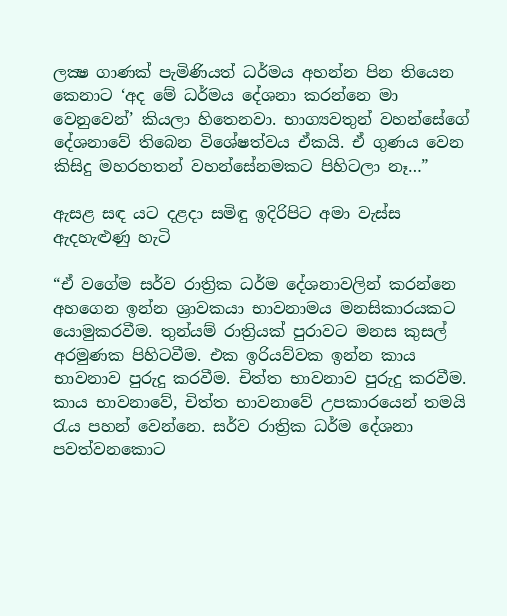ලක්‍ෂ ගාණක් පැමිණියත් ධර්මය අහන්න පින තියෙන කෙනාට ‘අද මේ ධර්මය දේශනා කරන්නෙ මා වෙනුවෙන්’ කියලා හිතෙනවා. භාග්‍යවතුන් වහන්සේගේ දේශනාවේ තිබෙන විශේෂත්වය ඒකයි. ඒ ගුණය වෙන කිසිදු මහරහතන් වහන්සේනමකට පිහිටලා නෑ…”

ඇසළ සඳ යට දළදා සමිඳු ඉදිරිපිට අමා වැස්ස ඇදහැළුණු හැටි

“ඒ වගේම සර්ව රාත්‍රික ධර්ම දේශනාවලින් කරන්නෙ අහගෙන ඉන්න ශ්‍රාවකයා භාවනාමය මනසිකාරයකට යොමුකරවීම. තුන්යම් රාත්‍රියක් පුරාවට මනස කුසල් අරමුණක පිහිටවීම. එක ඉරියව්වක ඉන්න කාය භාවනාව පුරුදු කරවීම. චිත්ත භාවනාව පුරුදු කරවීම. කාය භාවනාවේ, චිත්ත භාවනාවේ උපකාරයෙන් තමයි රැය පහන් වෙන්නෙ. සර්ව රාත්‍රික ධර්ම දේශනා පවත්වනකොට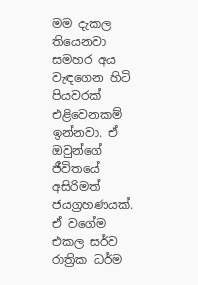මම දැකල තියෙනවා සමහර අය වැඳගෙන හිටි පියවරක් එළිවෙනකම් ඉන්නවා. ඒ ඔවුන්ගේ ජීවිතයේ අසිරිමත් ජයග්‍රහණයක්. ඒ වගේම එකල සර්ව රාත්‍රික ධර්ම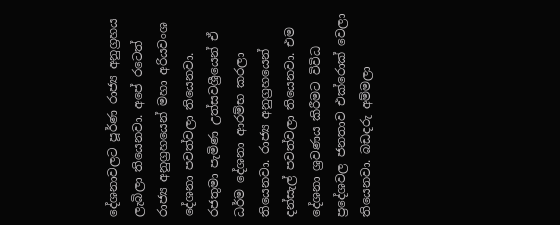දේශනාවලට පූර්ණ රාජ්‍ය අනුග්‍රහය ලැබිලා තියෙනවා. අපේ රටෙත් රාජ්‍ය අනුග්‍රහයෙන් මහා අරියවංශ දේශනා පවත්වලා තියෙනවා. රජතුමා පැමිණ උත්සවශ්‍රීයෙන් ඒ ධර්ම දේශනා ආරම්භ කරලා තියෙනවා. රාජ්‍ය අනුග්‍රහයෙන් දන්සැල් පවත්වලා තියෙනවා. එම දේශනා ශ්‍රවණය කිරීමට විවිධ ප්‍රදේශවල ජනතාව එක්රොක් වෙලා තියෙනවා. බඩදරු අම්මලා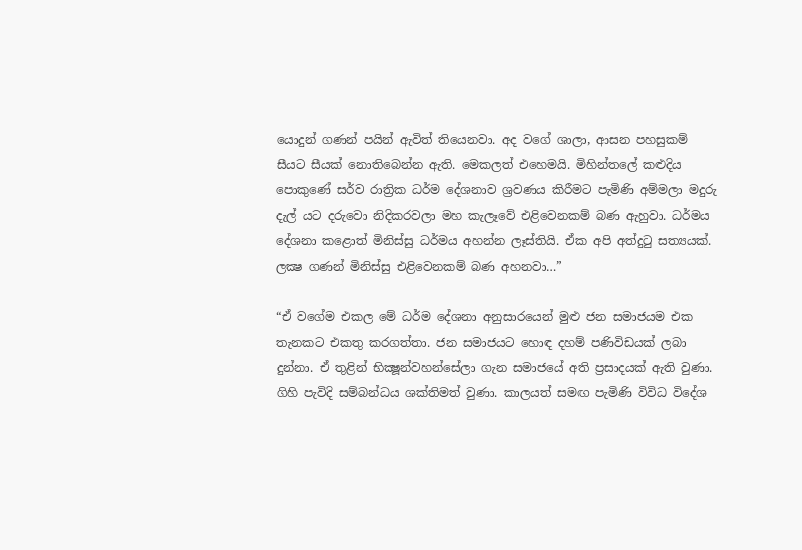යොදුන් ගණන් පයින් ඇවිත් තියෙනවා. අද වගේ ශාලා, ආසන පහසුකම් සීයට සීයක් නොතිබෙන්න ඇති. මෙකලත් එහෙමයි. මිහින්තලේ කළුදිය පොකුණේ සර්ව රාත්‍රික ධර්ම දේශනාව ශ්‍රවණය කිරීමට පැමිණි අම්මලා මදුරු දැල් යට දරුවො නිදිකරවලා මහ කැලෑවේ එළිවෙනකම් බණ ඇහුවා. ධර්මය දේශනා කළොත් මිනිස්සු ධර්මය අහන්න ලෑස්තියි. ඒක අපි අත්දුටු සත්‍යයක්. ලක්‍ෂ ගණන් මිනිස්සු එළිවෙනකම් බණ අහනවා…”

“ඒ වගේම එකල මේ ධර්ම දේශනා අනුසාරයෙන් මුළු ජන සමාජයම එක තැනකට එකතු කරගත්තා. ජන සමාජයට හොඳ දහම් පණිවිඩයක් ලබා දුන්නා. ඒ තුළින් භික්‍ෂූන්වහන්සේලා ගැන සමාජයේ අති ප්‍රසාදයක් ඇති වුණා. ගිහි පැවිදි සම්බන්ධය ශක්තිමත් වුණා. කාලයත් සමඟ පැමිණි විවිධ විදේශ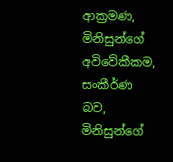ආක්‍රමණ, මිනිසුන්ගේ අවිවේකීකම, සංකීර්ණ බව, මිනිසුන්ගේ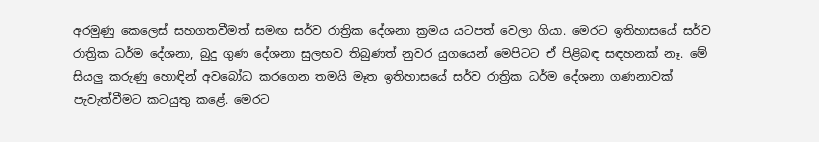අරමුණු කෙලෙස් සහගතවීමත් සමඟ සර්ව රාත්‍රික දේශනා ක්‍රමය යටපත් වෙලා ගියා. මෙරට ඉතිහාසයේ සර්ව රාත්‍රික ධර්ම දේශනා, බුදු ගුණ දේශනා සුලභව තිබුණත් නුවර යුගයෙන් මෙපිටට ඒ පිළිබඳ සඳහනක් නෑ. මේ සියලු කරුණු හොඳින් අවබෝධ කරගෙන තමයි මෑත ඉතිහාසයේ සර්ව රාත්‍රික ධර්ම දේශනා ගණනාවක් පැවැත්වීමට කටයුතු කළේ. මෙරට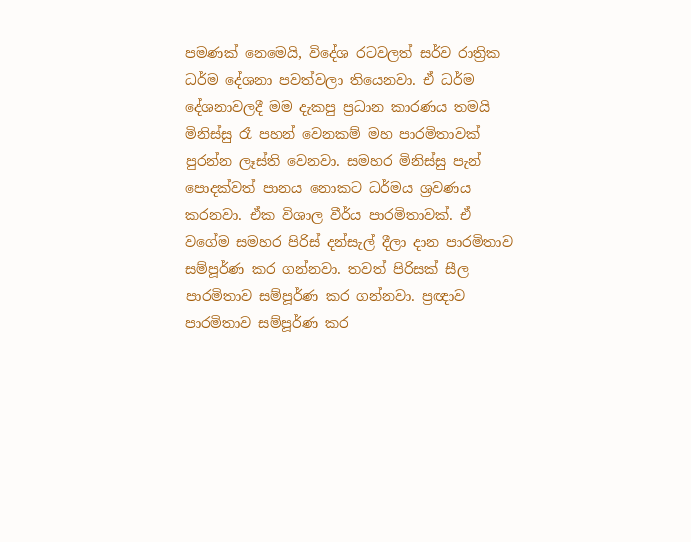පමණක් නෙමෙයි, විදේශ රටවලත් සර්ව රාත්‍රික ධර්ම දේශනා පවත්වලා තියෙනවා. ඒ ධර්ම දේශනාවලදී මම දැකපු ප්‍රධාන කාරණය තමයි මිනිස්සු රෑ පහන් වෙනකම් මහ පාරමිතාවක් පුරන්න ලෑස්ති වෙනවා. සමහර මිනිස්සු පැන් පොදක්වත් පානය නොකට ධර්මය ශ්‍රවණය කරනවා. ඒක විශාල වීර්ය පාරමිතාවක්. ඒ වගේම සමහර පිරිස් දන්සැල් දීලා දාන පාරමිතාව සම්පූර්ණ කර ගන්නවා. තවත් පිරිසක් සීල පාරමිතාව සම්පූර්ණ කර ගන්නවා. ප්‍රඥාව පාරමිතාව සම්පූර්ණ කර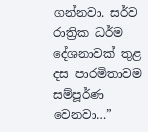ගන්නවා. සර්ව රාත්‍රික ධර්ම දේශනාවක් තුළ දස පාරමිතාවම සම්පූර්ණ වෙනවා…”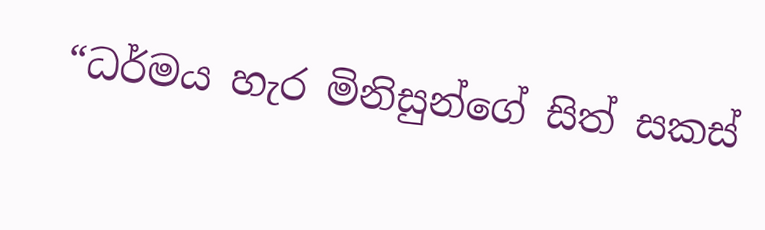“ධර්මය හැර මිනිසුන්ගේ සිත් සකස්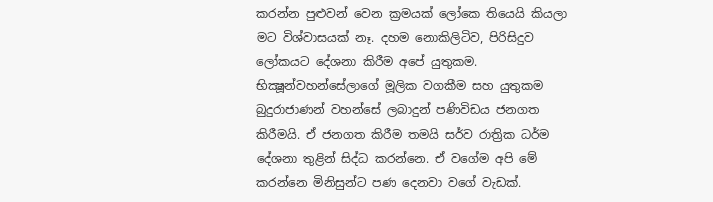කරන්න පුළුවන් වෙන ක්‍රමයක් ලෝකෙ තියෙයි කියලා මට විශ්වාසයක් නෑ. දහම නොකිලිටිව, පිරිසිදුව ලෝකයට දේශනා කිරීම අපේ යුතුකම. භික්‍ෂූන්වහන්සේලාගේ මූලික වගකීම සහ යුතුකම බුදුරාජාණන් වහන්සේ ලබාදුන් පණිවිඩය ජනගත කිරීමයි. ඒ ජනගත කිරීම තමයි සර්ව රාත්‍රික ධර්ම දේශනා තුළින් සිද්ධ කරන්නෙ. ඒ වගේම අපි මේ කරන්නෙ මිනිසුන්ට පණ දෙනවා වගේ වැඩක්.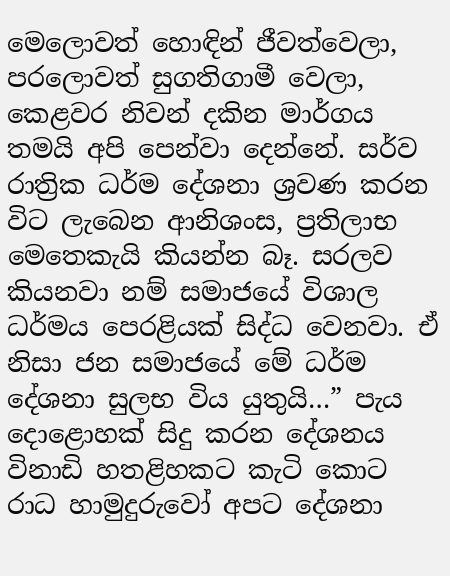මෙලොවත් හොඳින් ජීවත්වෙලා, පරලොවත් සුගතිගාමී වෙලා, කෙළවර නිවන් දකින මාර්ගය තමයි අපි පෙන්වා දෙන්නේ. සර්ව රාත්‍රික ධර්ම දේශනා ශ්‍රවණ කරන විට ලැබෙන ආනිශංස, ප්‍රතිලාභ මෙතෙකැයි කියන්න බෑ. සරලව කියනවා නම් සමාජයේ විශාල ධර්මය පෙරළියක් සිද්ධ වෙනවා. ඒ නිසා ජන සමාජයේ මේ ධර්ම දේශනා සුලභ විය යුතුයි…” පැය දොළොහක් සිදු කරන දේශනය විනාඩි හතළිහකට කැටි කොට රාධ හාමුදුරුවෝ අපට දේශනා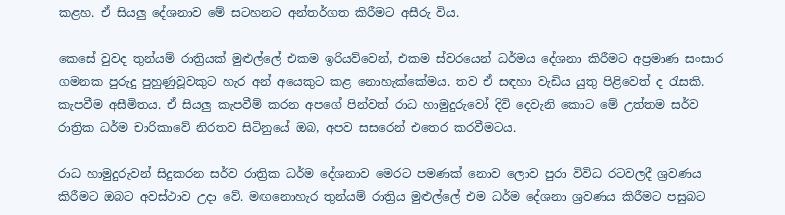කළහ. ඒ සියලු දේශනාව මේ සටහනට අන්තර්ගත කිරීමට අසීරු විය.

කෙසේ වුවද තුන්යම් රාත්‍රියක් මුළුල්ලේ එකම ඉරියව්වෙන්, එකම ස්වරයෙන් ධර්මය දේශනා කිරීමට අප්‍රමාණ සංසාර ගමනක පුරුදු පුහුණුවූවකුට හැර අන් අයෙකුට කළ නොහැක්කේමය. තව ඒ සඳහා වැඩිය යුතු පිළිවෙත් ද රැසකි. කැපවීම අසීමිතය. ඒ සියලු කැපවීම් කරන අපගේ පින්වත් රාධ හාමුදුරුවෝ දිවි දෙවැනි කොට මේ උත්තම සර්ව රාත්‍රික ධර්ම චාරිකාවේ නිරතව සිටිනුයේ ඔබ, අපව සසරෙන් එතෙර කරවීමටය.

රාධ හාමුදුරුවන් සිදුකරන සර්ව රාත්‍රික ධර්ම දේශනාව මෙරට පමණක් නොව ලොව පුරා විවිධ රටවලදී ශ්‍රවණය කිරීමට ඔබට අවස්ථාව උදා වේ. මඟනොහැර තුන්යම් රාත්‍රිය මුළුල්ලේ එම ධර්ම දේශනා ශ්‍රවණය කිරීමට පසුබට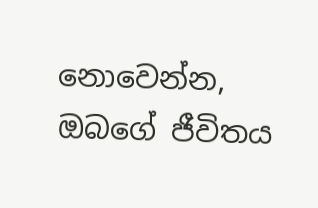නොවෙන්න, ඔබගේ ජීවිතය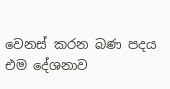වෙනස් කරන බණ පදය එම දේශනාව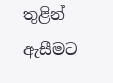තුළින් ඇසීමට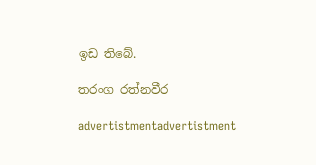ඉඩ තිබේ.

තරංග රත්නවීර

advertistmentadvertistment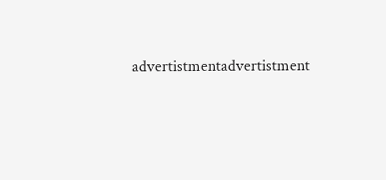advertistmentadvertistment